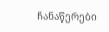ჩანაწერები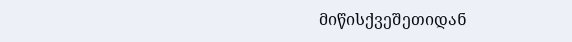მიწისქვეშეთიდან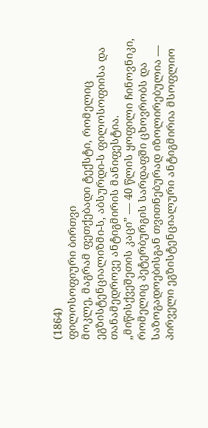(1864)
ფილოსოფიური ბირთვი
მოკლე, მაგრამ ფეთქებადი ტექსტი, რომელიც ეგზისტენციალიზმი-ს, აბსურდი-ს ფილოსოფიისა და თანამედროვე ანტიგმირის მანიფესტია. „მიწისქვეშეთის კაცი” — 40 წლის ყოფილი ჩინოვნიკი, რომელიც პეტერბურგის სარდაფში ცხოვრობს და საზოგადოებისგან თვითნებურად იზოლირებულია — პირველი ეგზისტენციალური ანტიგმირია მსოფლიო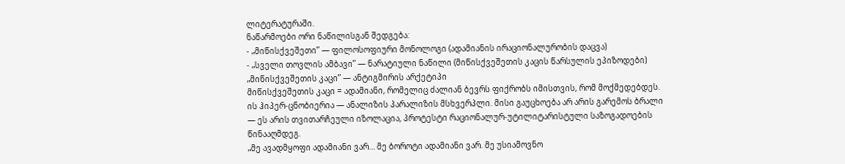ლიტერატურაში.
ნაწარმოები ორი ნაწილისგან შედგება:
- „მიწისქვეშეთი” — ფილოსოფიური მონოლოგი (ადამიანის ირაციონალურობის დაცვა)
- „სველი თოვლის ამბავი” — ნარატიული ნაწილი (მიწისქვეშეთის კაცის წარსულის ეპიზოდები)
„მიწისქვეშეთის კაცი” — ანტიგმირის არქეტიპი
მიწისქვეშეთის კაცი = ადამიანი, რომელიც ძალიან ბევრს ფიქრობს იმისთვის, რომ მოქმედებდეს. ის ჰიპერ-ცნობიერია — ანალიზის პარალიზის მსხვერპლი. მისი გაუცხოება არ არის გარემოს ბრალი — ეს არის თვითარჩეული იზოლაცია, პროტესტი რაციონალურ-უტილიტარისტული საზოგადოების წინააღმდეგ.
„მე ავადმყოფი ადამიანი ვარ… მე ბოროტი ადამიანი ვარ. მე უსიამოვნო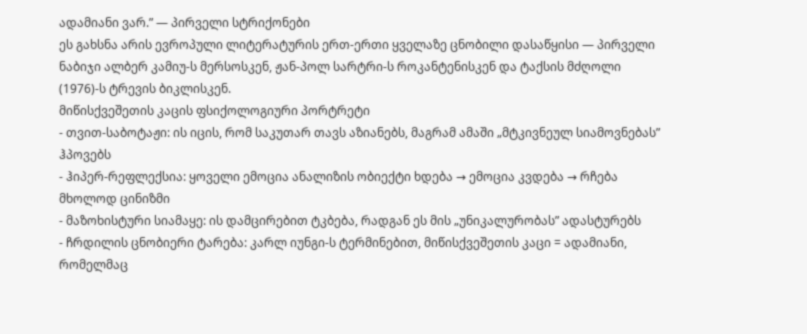ადამიანი ვარ.” — პირველი სტრიქონები
ეს გახსნა არის ევროპული ლიტერატურის ერთ-ერთი ყველაზე ცნობილი დასაწყისი — პირველი ნაბიჯი ალბერ კამიუ-ს მერსოსკენ, ჟან-პოლ სარტრი-ს როკანტენისკენ და ტაქსის მძღოლი (1976)-ს ტრევის ბიკლისკენ.
მიწისქვეშეთის კაცის ფსიქოლოგიური პორტრეტი
- თვით-საბოტაჟი: ის იცის, რომ საკუთარ თავს აზიანებს, მაგრამ ამაში „მტკივნეულ სიამოვნებას” ჰპოვებს
- ჰიპერ-რეფლექსია: ყოველი ემოცია ანალიზის ობიექტი ხდება → ემოცია კვდება → რჩება მხოლოდ ცინიზმი
- მაზოხისტური სიამაყე: ის დამცირებით ტკბება, რადგან ეს მის „უნიკალურობას” ადასტურებს
- ჩრდილის ცნობიერი ტარება: კარლ იუნგი-ს ტერმინებით, მიწისქვეშეთის კაცი = ადამიანი, რომელმაც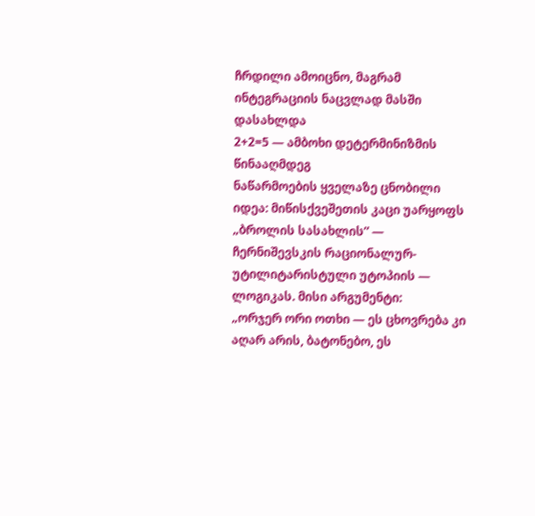ჩრდილი ამოიცნო, მაგრამ ინტეგრაციის ნაცვლად მასში დასახლდა
2+2=5 — ამბოხი დეტერმინიზმის წინააღმდეგ
ნაწარმოების ყველაზე ცნობილი იდეა: მიწისქვეშეთის კაცი უარყოფს „ბროლის სასახლის” — ჩერნიშევსკის რაციონალურ-უტილიტარისტული უტოპიის — ლოგიკას. მისი არგუმენტი:
„ორჯერ ორი ოთხი — ეს ცხოვრება კი აღარ არის, ბატონებო, ეს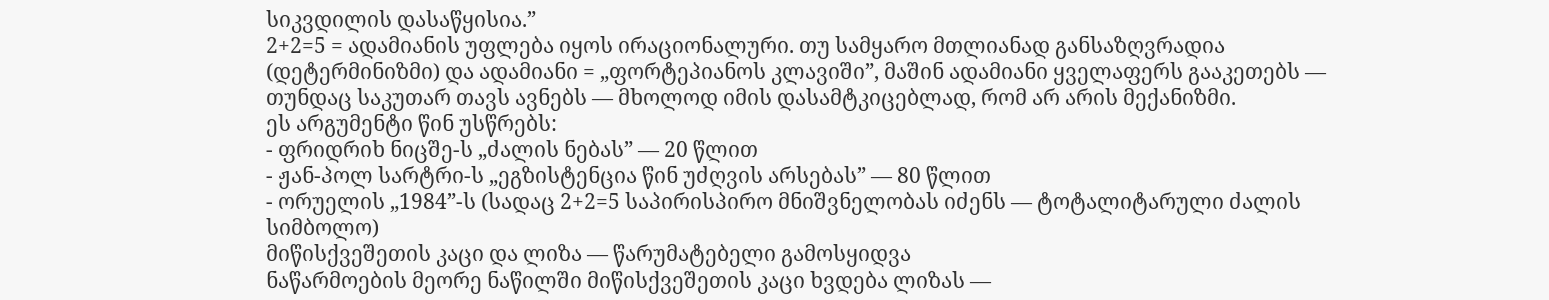სიკვდილის დასაწყისია.”
2+2=5 = ადამიანის უფლება იყოს ირაციონალური. თუ სამყარო მთლიანად განსაზღვრადია (დეტერმინიზმი) და ადამიანი = „ფორტეპიანოს კლავიში”, მაშინ ადამიანი ყველაფერს გააკეთებს — თუნდაც საკუთარ თავს ავნებს — მხოლოდ იმის დასამტკიცებლად, რომ არ არის მექანიზმი.
ეს არგუმენტი წინ უსწრებს:
- ფრიდრიხ ნიცშე-ს „ძალის ნებას” — 20 წლით
- ჟან-პოლ სარტრი-ს „ეგზისტენცია წინ უძღვის არსებას” — 80 წლით
- ორუელის „1984”-ს (სადაც 2+2=5 საპირისპირო მნიშვნელობას იძენს — ტოტალიტარული ძალის სიმბოლო)
მიწისქვეშეთის კაცი და ლიზა — წარუმატებელი გამოსყიდვა
ნაწარმოების მეორე ნაწილში მიწისქვეშეთის კაცი ხვდება ლიზას —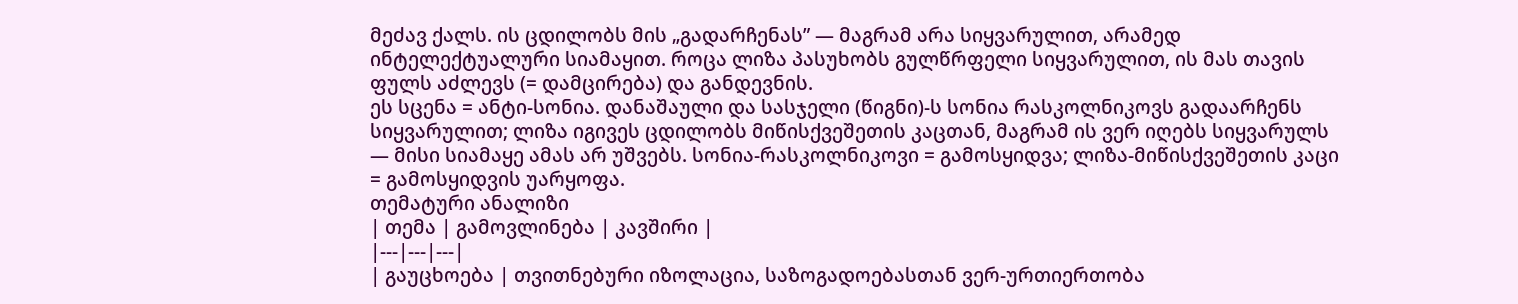მეძავ ქალს. ის ცდილობს მის „გადარჩენას” — მაგრამ არა სიყვარულით, არამედ ინტელექტუალური სიამაყით. როცა ლიზა პასუხობს გულწრფელი სიყვარულით, ის მას თავის ფულს აძლევს (= დამცირება) და განდევნის.
ეს სცენა = ანტი-სონია. დანაშაული და სასჯელი (წიგნი)-ს სონია რასკოლნიკოვს გადაარჩენს სიყვარულით; ლიზა იგივეს ცდილობს მიწისქვეშეთის კაცთან, მაგრამ ის ვერ იღებს სიყვარულს — მისი სიამაყე ამას არ უშვებს. სონია-რასკოლნიკოვი = გამოსყიდვა; ლიზა-მიწისქვეშეთის კაცი = გამოსყიდვის უარყოფა.
თემატური ანალიზი
| თემა | გამოვლინება | კავშირი |
|---|---|---|
| გაუცხოება | თვითნებური იზოლაცია, საზოგადოებასთან ვერ-ურთიერთობა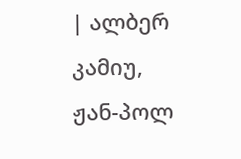| ალბერ კამიუ, ჟან-პოლ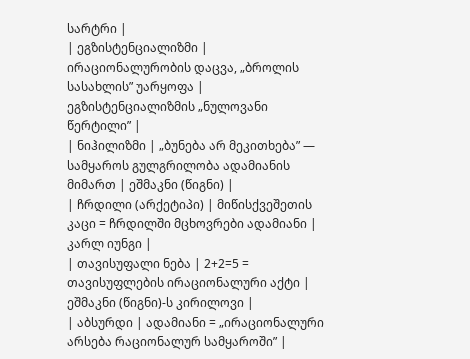სარტრი |
| ეგზისტენციალიზმი | ირაციონალურობის დაცვა, „ბროლის სასახლის” უარყოფა | ეგზისტენციალიზმის „ნულოვანი წერტილი” |
| ნიჰილიზმი | „ბუნება არ მეკითხება” — სამყაროს გულგრილობა ადამიანის მიმართ | ეშმაკნი (წიგნი) |
| ჩრდილი (არქეტიპი) | მიწისქვეშეთის კაცი = ჩრდილში მცხოვრები ადამიანი | კარლ იუნგი |
| თავისუფალი ნება | 2+2=5 = თავისუფლების ირაციონალური აქტი | ეშმაკნი (წიგნი)-ს კირილოვი |
| აბსურდი | ადამიანი = „ირაციონალური არსება რაციონალურ სამყაროში” |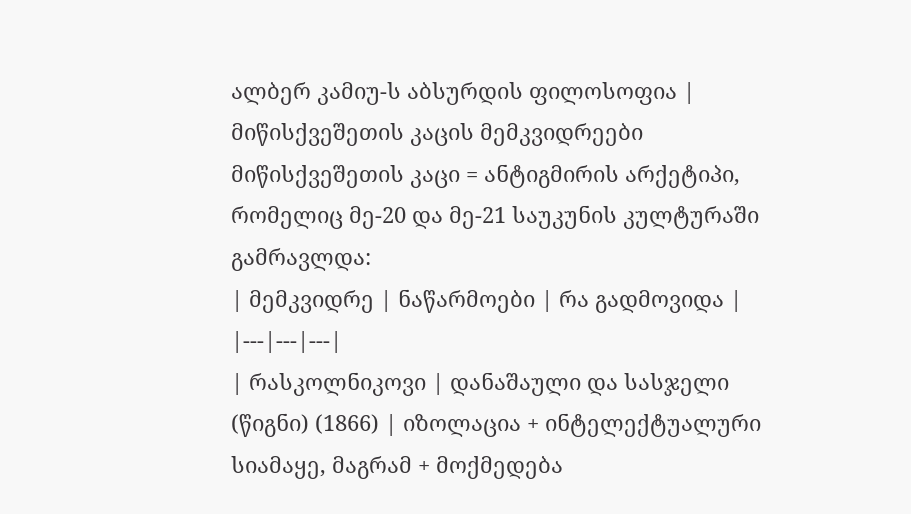ალბერ კამიუ-ს აბსურდის ფილოსოფია |
მიწისქვეშეთის კაცის მემკვიდრეები
მიწისქვეშეთის კაცი = ანტიგმირის არქეტიპი, რომელიც მე-20 და მე-21 საუკუნის კულტურაში გამრავლდა:
| მემკვიდრე | ნაწარმოები | რა გადმოვიდა |
|---|---|---|
| რასკოლნიკოვი | დანაშაული და სასჯელი (წიგნი) (1866) | იზოლაცია + ინტელექტუალური სიამაყე, მაგრამ + მოქმედება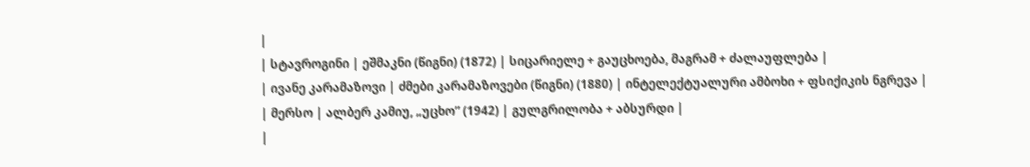|
| სტავროგინი | ეშმაკნი (წიგნი) (1872) | სიცარიელე + გაუცხოება, მაგრამ + ძალაუფლება |
| ივანე კარამაზოვი | ძმები კარამაზოვები (წიგნი) (1880) | ინტელექტუალური ამბოხი + ფსიქიკის ნგრევა |
| მერსო | ალბერ კამიუ, „უცხო” (1942) | გულგრილობა + აბსურდი |
|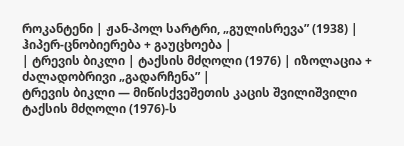როკანტენი | ჟან-პოლ სარტრი, „გულისრევა” (1938) | ჰიპერ-ცნობიერება + გაუცხოება |
| ტრევის ბიკლი | ტაქსის მძღოლი (1976) | იზოლაცია + ძალადობრივი „გადარჩენა” |
ტრევის ბიკლი — მიწისქვეშეთის კაცის შვილიშვილი
ტაქსის მძღოლი (1976)-ს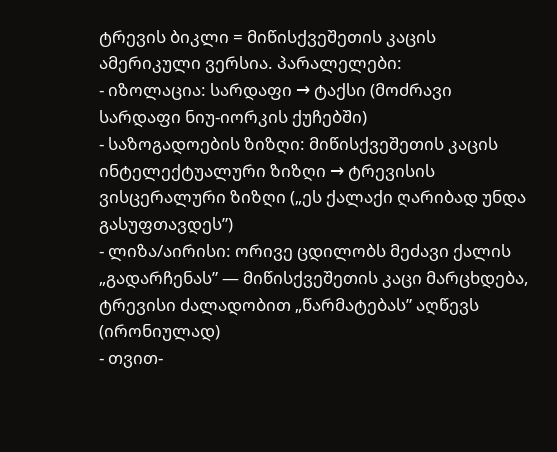ტრევის ბიკლი = მიწისქვეშეთის კაცის ამერიკული ვერსია. პარალელები:
- იზოლაცია: სარდაფი → ტაქსი (მოძრავი სარდაფი ნიუ-იორკის ქუჩებში)
- საზოგადოების ზიზღი: მიწისქვეშეთის კაცის ინტელექტუალური ზიზღი → ტრევისის ვისცერალური ზიზღი („ეს ქალაქი ღარიბად უნდა გასუფთავდეს”)
- ლიზა/აირისი: ორივე ცდილობს მეძავი ქალის „გადარჩენას” — მიწისქვეშეთის კაცი მარცხდება, ტრევისი ძალადობით „წარმატებას” აღწევს (ირონიულად)
- თვით-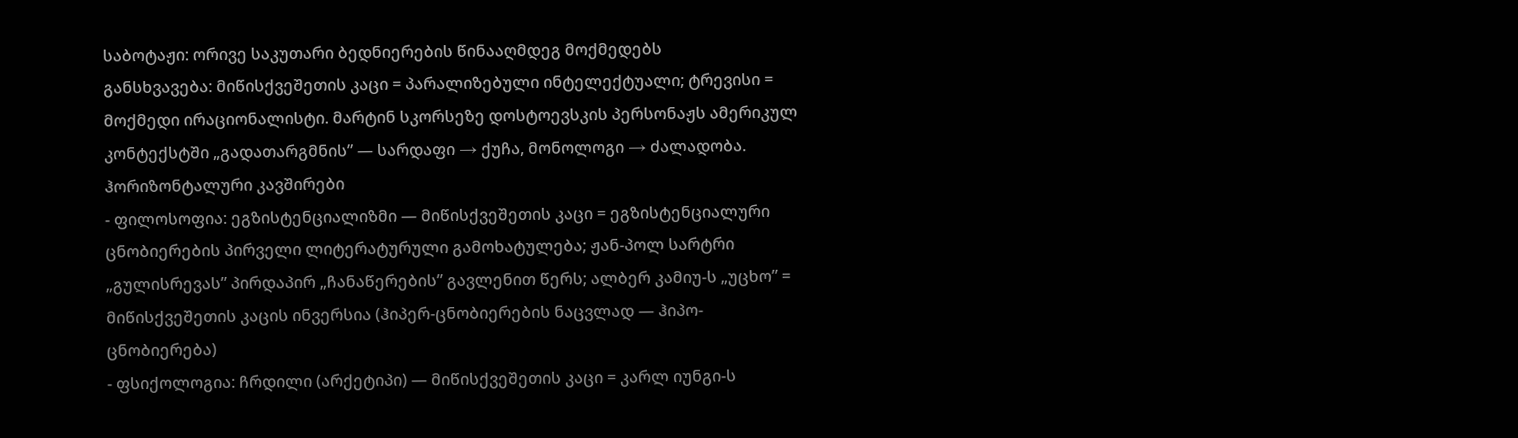საბოტაჟი: ორივე საკუთარი ბედნიერების წინააღმდეგ მოქმედებს
განსხვავება: მიწისქვეშეთის კაცი = პარალიზებული ინტელექტუალი; ტრევისი = მოქმედი ირაციონალისტი. მარტინ სკორსეზე დოსტოევსკის პერსონაჟს ამერიკულ კონტექსტში „გადათარგმნის” — სარდაფი → ქუჩა, მონოლოგი → ძალადობა.
ჰორიზონტალური კავშირები
- ფილოსოფია: ეგზისტენციალიზმი — მიწისქვეშეთის კაცი = ეგზისტენციალური ცნობიერების პირველი ლიტერატურული გამოხატულება; ჟან-პოლ სარტრი „გულისრევას” პირდაპირ „ჩანაწერების” გავლენით წერს; ალბერ კამიუ-ს „უცხო” = მიწისქვეშეთის კაცის ინვერსია (ჰიპერ-ცნობიერების ნაცვლად — ჰიპო-ცნობიერება)
- ფსიქოლოგია: ჩრდილი (არქეტიპი) — მიწისქვეშეთის კაცი = კარლ იუნგი-ს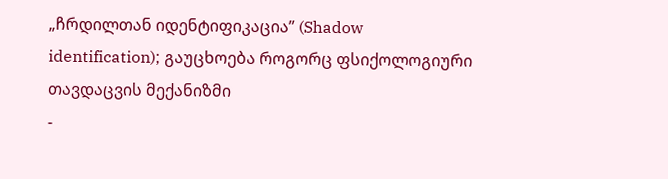„ჩრდილთან იდენტიფიკაცია” (Shadow identification); გაუცხოება როგორც ფსიქოლოგიური თავდაცვის მექანიზმი
-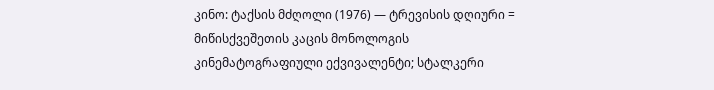კინო: ტაქსის მძღოლი (1976) — ტრევისის დღიური = მიწისქვეშეთის კაცის მონოლოგის კინემატოგრაფიული ექვივალენტი; სტალკერი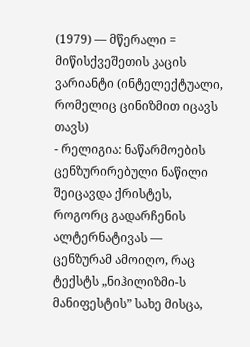(1979) — მწერალი = მიწისქვეშეთის კაცის ვარიანტი (ინტელექტუალი, რომელიც ცინიზმით იცავს თავს)
- რელიგია: ნაწარმოების ცენზურირებული ნაწილი შეიცავდა ქრისტეს, როგორც გადარჩენის ალტერნატივას — ცენზურამ ამოიღო, რაც ტექსტს „ნიჰილიზმი-ს მანიფესტის” სახე მისცა,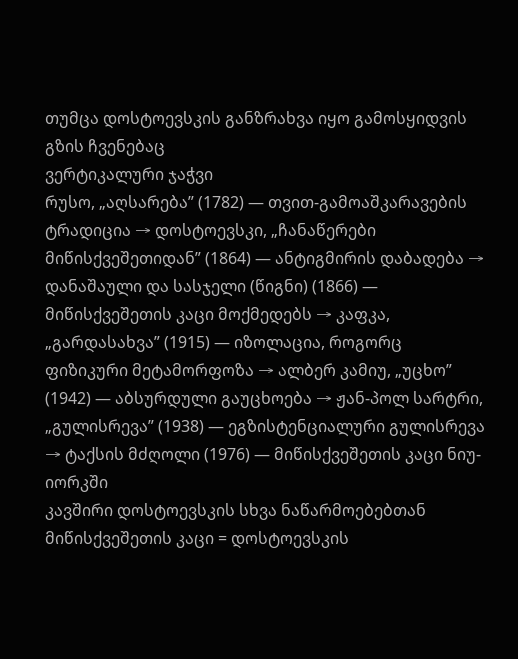თუმცა დოსტოევსკის განზრახვა იყო გამოსყიდვის გზის ჩვენებაც
ვერტიკალური ჯაჭვი
რუსო, „აღსარება” (1782) — თვით-გამოაშკარავების ტრადიცია → დოსტოევსკი, „ჩანაწერები მიწისქვეშეთიდან” (1864) — ანტიგმირის დაბადება → დანაშაული და სასჯელი (წიგნი) (1866) — მიწისქვეშეთის კაცი მოქმედებს → კაფკა, „გარდასახვა” (1915) — იზოლაცია, როგორც ფიზიკური მეტამორფოზა → ალბერ კამიუ, „უცხო” (1942) — აბსურდული გაუცხოება → ჟან-პოლ სარტრი, „გულისრევა” (1938) — ეგზისტენციალური გულისრევა → ტაქსის მძღოლი (1976) — მიწისქვეშეთის კაცი ნიუ-იორკში
კავშირი დოსტოევსკის სხვა ნაწარმოებებთან
მიწისქვეშეთის კაცი = დოსტოევსკის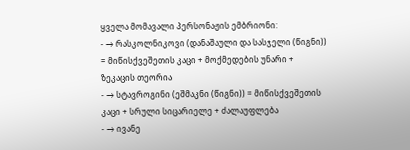ყველა მომავალი პერსონაჟის ემბრიონი:
- → რასკოლნიკოვი (დანაშაული და სასჯელი (წიგნი)) = მიწისქვეშეთის კაცი + მოქმედების უნარი + ზეკაცის თეორია
- → სტავროგინი (ეშმაკნი (წიგნი)) = მიწისქვეშეთის კაცი + სრული სიცარიელე + ძალაუფლება
- → ივანე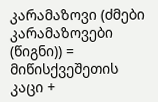კარამაზოვი (ძმები კარამაზოვები (წიგნი)) = მიწისქვეშეთის კაცი +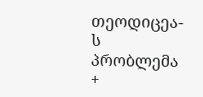თეოდიცეა-ს პრობლემა +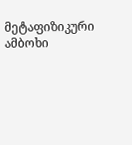მეტაფიზიკური ამბოხი